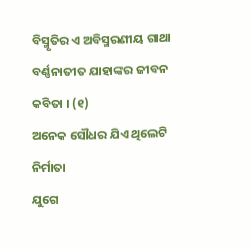ବିସ୍ମୃତିର ଏ ଅବିସ୍ମରଣୀୟ ଗାଥା
ବର୍ଣ୍ଣନାତୀତ ଯାହାଙ୍କର ଜୀବନ କବିତା । (୧)
ଅନେକ ସୌଧର ଯିଏ ଥିଲେଟି ନିର୍ମାତା
ଯୁଗେ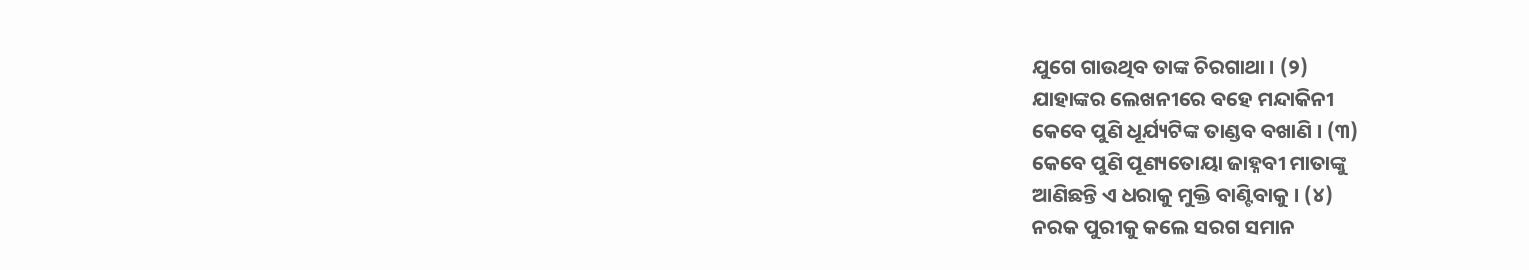ଯୁଗେ ଗାଉଥିବ ତାଙ୍କ ଚିରଗାଥା । (୨)
ଯାହାଙ୍କର ଲେଖନୀରେ ବହେ ମନ୍ଦାକିନୀ
କେବେ ପୁଣି ଧୂର୍ଯ୍ୟଟିଙ୍କ ତାଣ୍ଡବ ବଖାଣି । (୩)
କେବେ ପୁଣି ପୂଣ୍ୟତୋୟା ଜାହ୍ନବୀ ମାତାଙ୍କୁ
ଆଣିଛନ୍ତି ଏ ଧରାକୁ ମୁକ୍ତି ବାଣ୍ଟିବାକୁ । (୪)
ନରକ ପୁରୀକୁ କଲେ ସରଗ ସମାନ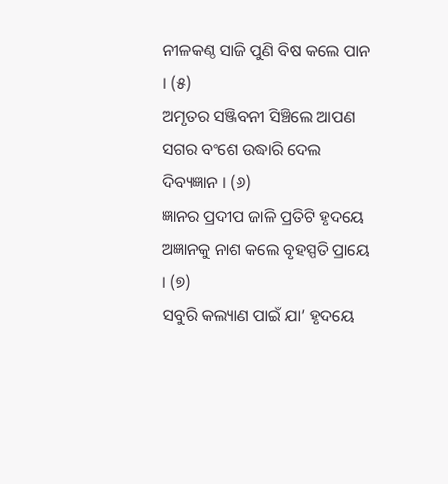ନୀଳକଣ୍ଠ ସାଜି ପୁଣି ବିଷ କଲେ ପାନ । (୫)
ଅମୃତର ସଞ୍ଜିବନୀ ସିଞ୍ଚିଲେ ଆପଣ
ସଗର ବଂଶେ ଉଦ୍ଧାରି ଦେଲ ଦିବ୍ୟଜ୍ଞାନ । (୬)
ଜ୍ଞାନର ପ୍ରଦୀପ ଜାଳି ପ୍ରତିଟି ହୃଦୟେ
ଅଜ୍ଞାନକୁ ନାଶ କଲେ ବୃହସ୍ପତି ପ୍ରାୟେ । (୭)
ସବୁରି କଲ୍ୟାଣ ପାଇଁ ଯା’ ହୃଦୟେ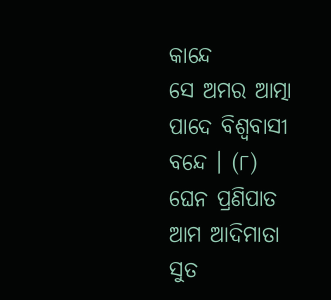କାନ୍ଦେ
ସେ ଅମର ଆତ୍ମା ପାଦେ ବିଶ୍ୱବାସୀ ବନ୍ଦେ । (୮)
ଘେନ ପ୍ରଣିପାତ ଆମ ଆଦିମାତା ସୁତ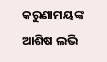କରୁଣାମୟଙ୍କ ଆଶିଷ ଲଭି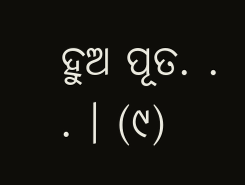ହୁଅ ପୂତ. . . । (୯)